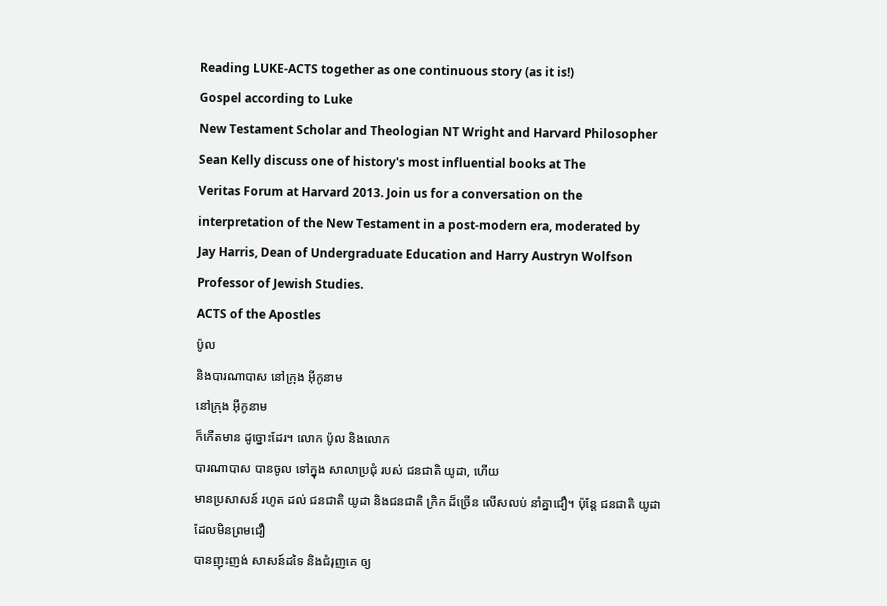Reading LUKE-ACTS together as one continuous story (as it is!)
Gospel according to Luke
New Testament Scholar and Theologian NT Wright and Harvard Philosopher
Sean Kelly discuss one of history's most influential books at The
Veritas Forum at Harvard 2013. Join us for a conversation on the
interpretation of the New Testament in a post-modern era, moderated by
Jay Harris, Dean of Undergraduate Education and Harry Austryn Wolfson
Professor of Jewish Studies.
ACTS of the Apostles
ប៉ូល
និងបារណាបាស នៅក្រុង អ៊ីកូនាម
នៅក្រុង អ៊ីកូនាម
ក៏កើតមាន ដូច្នោះដែរ។ លោក ប៉ូល និងលោក
បារណាបាស បានចូល ទៅក្នុង សាលាប្រជុំ របស់ ជនជាតិ យូដា, ហើយ
មានប្រសាសន៍ រហូត ដល់ ជនជាតិ យូដា និងជនជាតិ ក្រិក ដ៏ច្រើន លើសលប់ នាំគ្នាជឿ។ ប៉ុន្តែ ជនជាតិ យូដា ដែលមិនព្រមជឿ
បានញុះញង់ សាសន៍ដទៃ និងជំរុញគេ ឲ្យ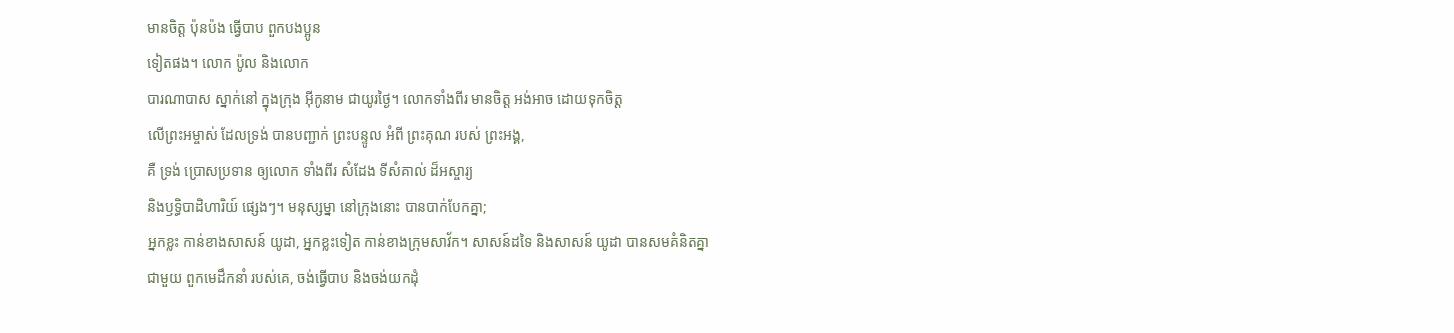មានចិត្ត ប៉ុនប៉ង ធ្វើបាប ពួកបងប្អូន
ទៀតផង។ លោក ប៉ូល និងលោក
បារណាបាស ស្នាក់នៅ ក្នុងក្រុង អ៊ីកូនាម ជាយូរថ្ងៃ។ លោកទាំងពីរ មានចិត្ត អង់អាច ដោយទុកចិត្ត
លើព្រះអម្ចាស់ ដែលទ្រង់ បានបញ្ជាក់ ព្រះបន្ទូល អំពី ព្រះគុណ របស់ ព្រះអង្គ,
គឺ ទ្រង់ ប្រោសប្រទាន ឲ្យលោក ទាំងពីរ សំដែង ទីសំគាល់ ដ៏អស្ចារ្យ
និងឫទ្ធិបាដិហារិយ៍ ផ្សេងៗ។ មនុស្សម្នា នៅក្រុងនោះ បានបាក់បែកគ្នា;
អ្នកខ្លះ កាន់ខាងសាសន៍ យូដា, អ្នកខ្លះទៀត កាន់ខាងក្រុមសាវ័ក។ សាសន៍ដទៃ និងសាសន៍ យូដា បានសមគំនិតគ្នា
ជាមួយ ពួកមេដឹកនាំ របស់គេ, ចង់ធ្វើបាប និងចង់យកដុំ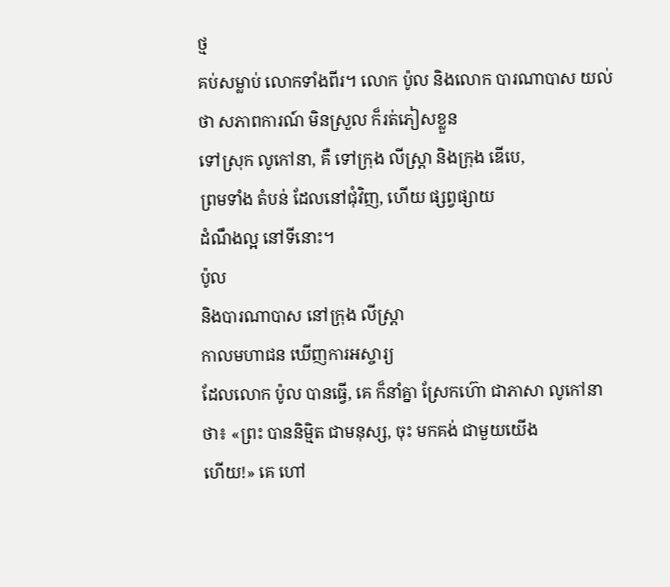ថ្ម
គប់សម្លាប់ លោកទាំងពីរ។ លោក ប៉ូល និងលោក បារណាបាស យល់ថា សភាពការណ៍ មិនស្រួល ក៏រត់ភៀសខ្លួន
ទៅស្រុក លូកៅនា, គឺ ទៅក្រុង លីស្ដ្រា និងក្រុង ឌើបេ,
ព្រមទាំង តំបន់ ដែលនៅជុំវិញ, ហើយ ផ្សព្វផ្សាយ
ដំណឹងល្អ នៅទីនោះ។
ប៉ូល
និងបារណាបាស នៅក្រុង លីស្ដ្រា
កាលមហាជន ឃើញការអស្ចារ្យ
ដែលលោក ប៉ូល បានធ្វើ, គេ ក៏នាំគ្នា ស្រែកហ៊ោ ជាភាសា លូកៅនា ថា៖ «ព្រះ បាននិម្មិត ជាមនុស្ស, ចុះ មកគង់ ជាមួយយើង
ហើយ!» គេ ហៅ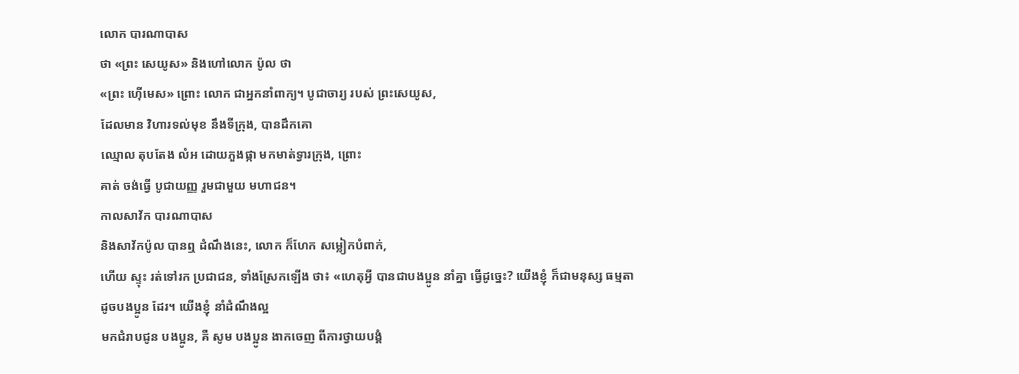លោក បារណាបាស
ថា «ព្រះ សេយូស» និងហៅលោក ប៉ូល ថា
«ព្រះ ហ៊ើមេស» ព្រោះ លោក ជាអ្នកនាំពាក្យ។ បូជាចារ្យ របស់ ព្រះសេយូស,
ដែលមាន វិហារទល់មុខ នឹងទីក្រុង, បានដឹកគោ
ឈ្មោល តុបតែង លំអ ដោយភួងផ្កា មកមាត់ទ្វារក្រុង, ព្រោះ
គាត់ ចង់ធ្វើ បូជាយញ្ញ រួមជាមួយ មហាជន។
កាលសាវ័ក បារណាបាស
និងសាវ័កប៉ូល បានឮ ដំណឹងនេះ, លោក ក៏ហែក សម្លៀកបំពាក់,
ហើយ ស្ទុះ រត់ទៅរក ប្រជាជន, ទាំងស្រែកឡើង ថា៖ «ហេតុអ្វី បានជាបងប្អូន នាំគ្នា ធ្វើដូច្នេះ? យើងខ្ញុំ ក៏ជាមនុស្ស ធម្មតា
ដូចបងប្អូន ដែរ។ យើងខ្ញុំ នាំដំណឹងល្អ
មកជំរាបជូន បងប្អូន, គឺ សូម បងប្អូន ងាកចេញ ពីការថ្វាយបង្គំ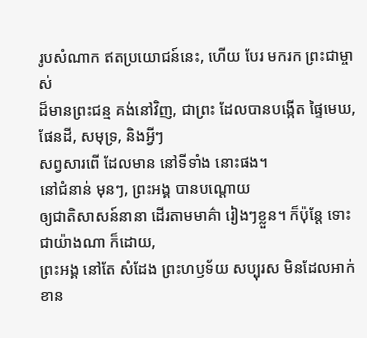រូបសំណាក ឥតប្រយោជន៍នេះ, ហើយ បែរ មករក ព្រះជាម្ចាស់
ដ៏មានព្រះជន្ម គង់នៅវិញ, ជាព្រះ ដែលបានបង្កើត ផ្ទៃមេឃ, ផែនដី, សមុទ្រ, និងអ្វីៗ
សព្វសារពើ ដែលមាន នៅទីទាំង នោះផង។
នៅជំនាន់ មុនៗ, ព្រះអង្គ បានបណ្ដោយ
ឲ្យជាតិសាសន៍នានា ដើរតាមមាគ៌ា រៀងៗខ្លួន។ ក៏ប៉ុន្តែ ទោះជាយ៉ាងណា ក៏ដោយ,
ព្រះអង្គ នៅតែ សំដែង ព្រះហឫទ័យ សប្បុរស មិនដែលអាក់ខាន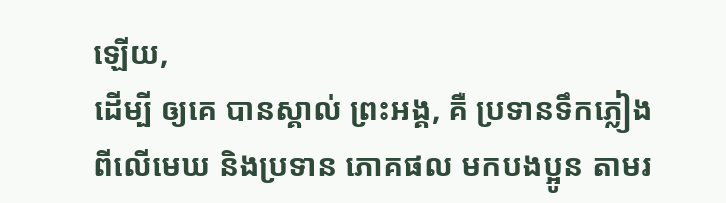ឡើយ,
ដើម្បី ឲ្យគេ បានស្គាល់ ព្រះអង្គ, គឺ ប្រទានទឹកភ្លៀង
ពីលើមេឃ និងប្រទាន ភោគផល មកបងប្អូន តាមរ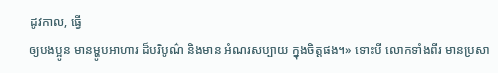ដូវកាល, ធ្វើ
ឲ្យបងប្អូន មានម្ហូបអាហារ ដ៏បរិបូណ៌ និងមាន អំណរសប្បាយ ក្នុងចិត្តផង។» ទោះបី លោកទាំងពីរ មានប្រសា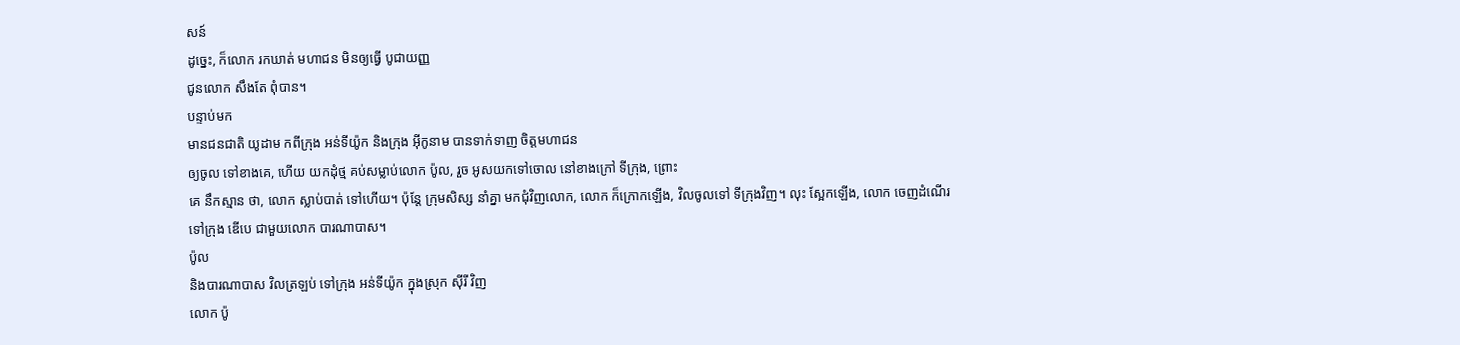សន៍
ដូច្នេះ, ក៏លោក រកឃាត់ មហាជន មិនឲ្យធ្វើ បូជាយញ្ញ
ជូនលោក សឹងតែ ពុំបាន។
បន្ទាប់មក
មានជនជាតិ យូដាម កពីក្រុង អន់ទីយ៉ូក និងក្រុង អ៊ីកូនាម បានទាក់ទាញ ចិត្តមហាជន
ឲ្យចូល ទៅខាងគេ, ហើយ យកដុំថ្ម គប់សម្លាប់លោក ប៉ូល, រួច អូសយកទៅចោល នៅខាងក្រៅ ទីក្រុង, ព្រោះ
គេ នឹកស្មាន ថា, លោក ស្លាប់បាត់ ទៅហើយ។ ប៉ុន្តែ ក្រុមសិស្ស នាំគ្នា មកជុំវិញលោក, លោក ក៏ក្រោកឡើង, វិលចូលទៅ ទីក្រុងវិញ។ លុះ ស្អែកឡើង, លោក ចេញដំណើរ
ទៅក្រុង ឌើបេ ជាមួយលោក បារណាបាស។
ប៉ូល
និងបារណាបាស វិលត្រឡប់ ទៅក្រុង អន់ទីយ៉ូក ក្នុងស្រុក ស៊ីរី វិញ
លោក ប៉ូ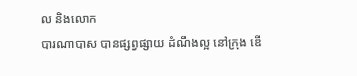ល និងលោក
បារណាបាស បានផ្សព្វផ្សាយ ដំណឹងល្អ នៅក្រុង ឌើ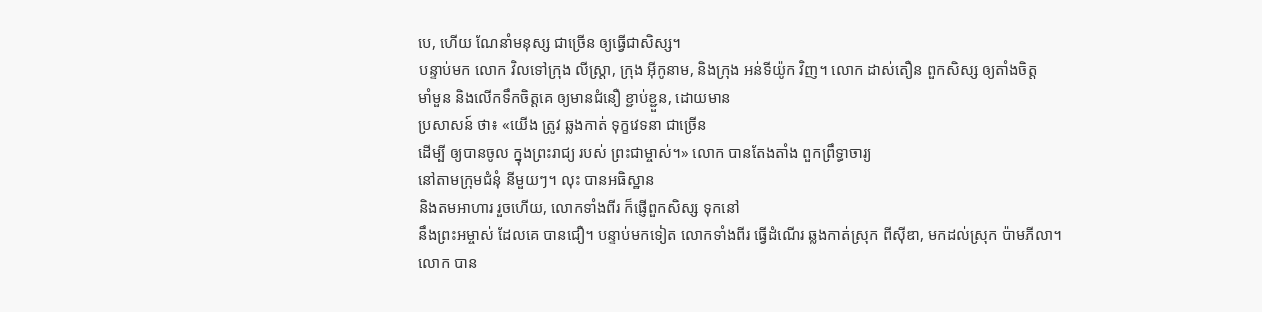បេ, ហើយ ណែនាំមនុស្ស ជាច្រើន ឲ្យធ្វើជាសិស្ស។
បន្ទាប់មក លោក វិលទៅក្រុង លីស្ដ្រា, ក្រុង អ៊ីកូនាម, និងក្រុង អន់ទីយ៉ូក វិញ។ លោក ដាស់តឿន ពួកសិស្ស ឲ្យតាំងចិត្ត
មាំមួន និងលើកទឹកចិត្តគេ ឲ្យមានជំនឿ ខ្ជាប់ខ្ជួន, ដោយមាន
ប្រសាសន៍ ថា៖ «យើង ត្រូវ ឆ្លងកាត់ ទុក្ខវេទនា ជាច្រើន
ដើម្បី ឲ្យបានចូល ក្នុងព្រះរាជ្យ របស់ ព្រះជាម្ចាស់។» លោក បានតែងតាំង ពួកព្រឹទ្ធាចារ្យ
នៅតាមក្រុមជំនុំ នីមួយៗ។ លុះ បានអធិស្ឋាន
និងតមអាហារ រួចហើយ, លោកទាំងពីរ ក៏ផ្ញើពួកសិស្ស ទុកនៅ
នឹងព្រះអម្ចាស់ ដែលគេ បានជឿ។ បន្ទាប់មកទៀត លោកទាំងពីរ ធ្វើដំណើរ ឆ្លងកាត់ស្រុក ពីស៊ីឌា, មកដល់ស្រុក ប៉ាមភីលា។
លោក បាន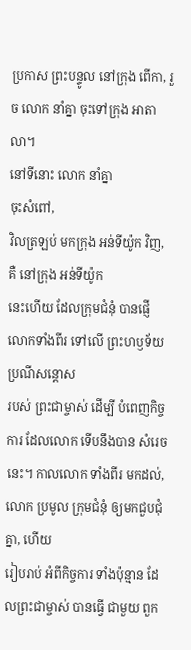ប្រកាស ព្រះបន្ទូល នៅក្រុង ពើកា, រួច លោក នាំគ្នា ចុះទៅក្រុង អាតាលា។
នៅទីនោះ លោក នាំគ្នា
ចុះសំពៅ,
វិលត្រឡប់ មកក្រុង អន់ទីយ៉ូក វិញ, គឺ នៅក្រុង អន់ទីយ៉ូក
នេះហើយ ដែលក្រុមជំនុំ បានផ្ញើ លោកទាំងពីរ ទៅលើ ព្រះហឫទ័យ ប្រណីសន្ដោស
របស់ ព្រះជាម្ចាស់ ដើម្បី បំពេញកិច្ចការ ដែលលោក ទើបនឹងបាន សំរេចនេះ។ កាលលោក ទាំងពីរ មកដល់, លោក ប្រមូល ក្រុមជំនុំ ឲ្យមកជួបជុំគ្នា, ហើយ
រៀបរាប់ អំពីកិច្ចការ ទាំងប៉ុន្មាន ដែលព្រះជាម្ចាស់ បានធ្វើ ជាមួយ ពួក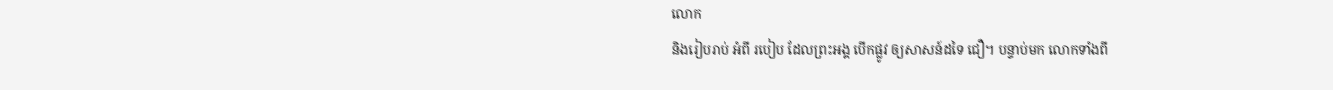លោក
និងរៀបរាប់ អំពី របៀប ដែលព្រះអង្គ បើកផ្លូវ ឲ្យសាសន៍ដទៃ ជឿ។ បន្ទាប់មក លោកទាំងពី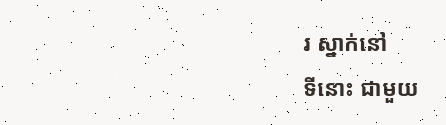រ ស្នាក់នៅ
ទីនោះ ជាមួយ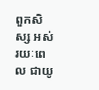ពួកសិស្ស អស់រយៈពេល ជាយូ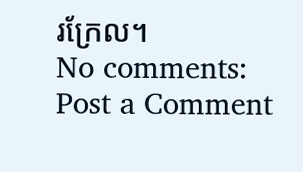រក្រែល។
No comments:
Post a Comment